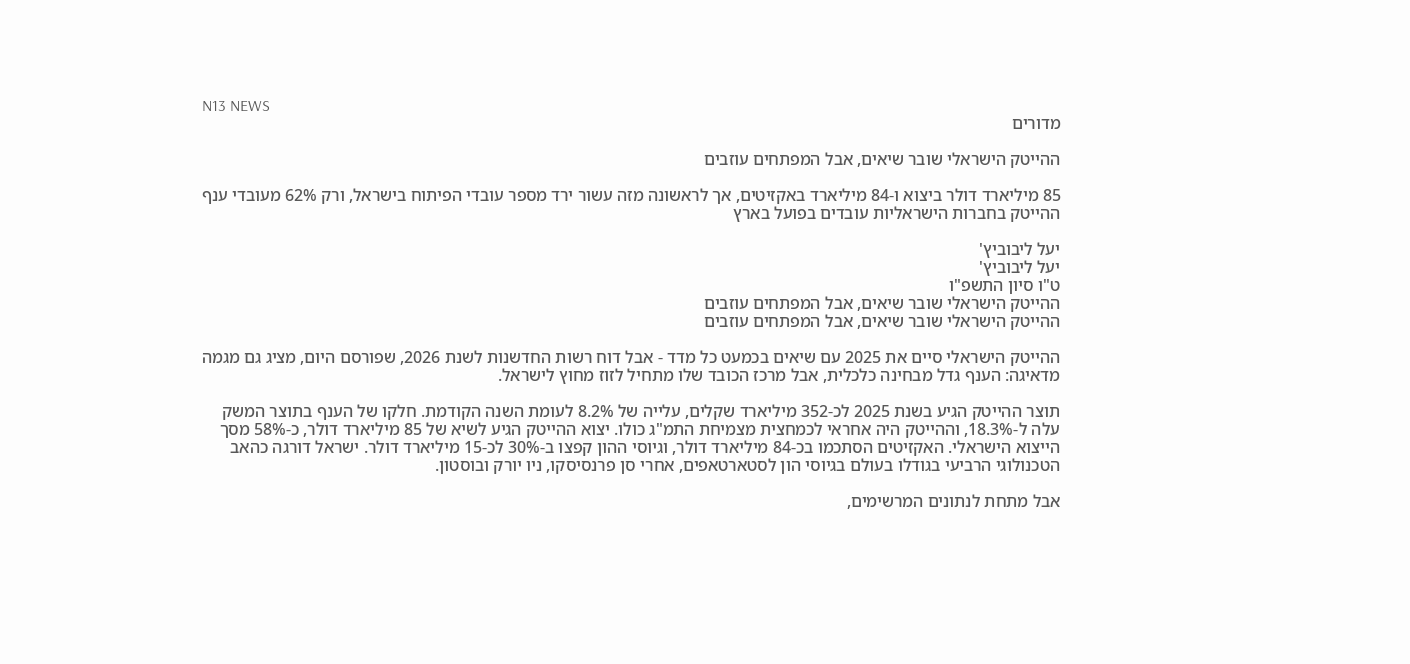N13 NEWS
מדורים

ההייטק הישראלי שובר שיאים, אבל המפתחים עוזבים

85 מיליארד דולר ביצוא ו-84 מיליארד באקזיטים, אך לראשונה מזה עשור ירד מספר עובדי הפיתוח בישראל, ורק 62% מעובדי ענף ההייטק בחברות הישראליות עובדים בפועל בארץ

יעל ליבוביץ'
יעל ליבוביץ'
ט"ו סיון התשפ"ו
ההייטק הישראלי שובר שיאים, אבל המפתחים עוזבים
ההייטק הישראלי שובר שיאים, אבל המפתחים עוזבים

ההייטק הישראלי סיים את 2025 עם שיאים בכמעט כל מדד - אבל דוח רשות החדשנות לשנת 2026, שפורסם היום, מציג גם מגמה מדאיגה: הענף גדל מבחינה כלכלית, אבל מרכז הכובד שלו מתחיל לזוז מחוץ לישראל.

תוצר ההייטק הגיע בשנת 2025 לכ-352 מיליארד שקלים, עלייה של 8.2% לעומת השנה הקודמת. חלקו של הענף בתוצר המשק עלה ל-18.3%, וההייטק היה אחראי לכמחצית מצמיחת התמ"ג כולו. יצוא ההייטק הגיע לשיא של 85 מיליארד דולר, כ-58% מסך הייצוא הישראלי. האקזיטים הסתכמו בכ-84 מיליארד דולר, וגיוסי ההון קפצו ב-30% לכ-15 מיליארד דולר. ישראל דורגה כהאב הטכנולוגי הרביעי בגודלו בעולם בגיוסי הון לסטארטאפים, אחרי סן פרנסיסקו, ניו יורק ובוסטון.

אבל מתחת לנתונים המרשימים,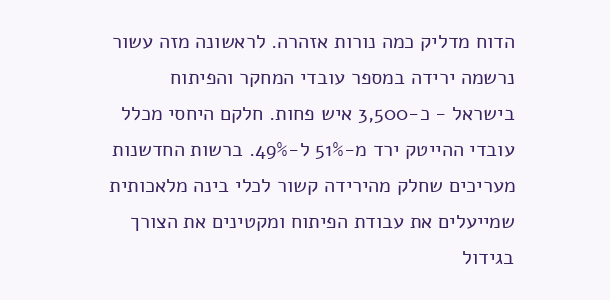הדוח מדליק כמה נורות אזהרה. לראשונה מזה עשור נרשמה ירידה במספר עובדי המחקר והפיתוח בישראל - כ-3,500 איש פחות. חלקם היחסי מכלל עובדי ההייטק ירד מ-51% ל-49%. ברשות החדשנות מעריכים שחלק מהירידה קשור לכלי בינה מלאכותית שמייעלים את עבודת הפיתוח ומקטינים את הצורך בגידול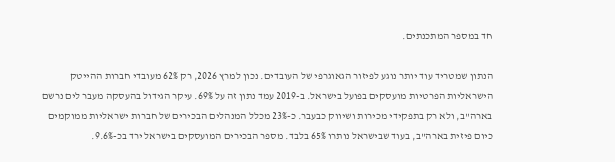חד במספר המתכנתים.

הנתון שמטריד עוד יותר נוגע לפיזור הגאוגרפי של העובדים. נכון למרץ 2026, רק 62% מעובדי חברות ההייטק הישראליות הפרטיות מועסקים בפועל בישראל. ב-2019 עמד נתון זה על 69%. עיקר הגידול בהעסקה מעבר לים נרשם בארה"ב, ולא רק בתפקידי מכירות ושיווק כבעבר. כ-23% מכלל המנהלים הבכירים של חברות ישראליות ממוקמים כיום פיזית בארה"ב, בעוד שבישראל נותרו 65% בלבד. מספר הבכירים המועסקים בישראל ירד בכ-9.6%.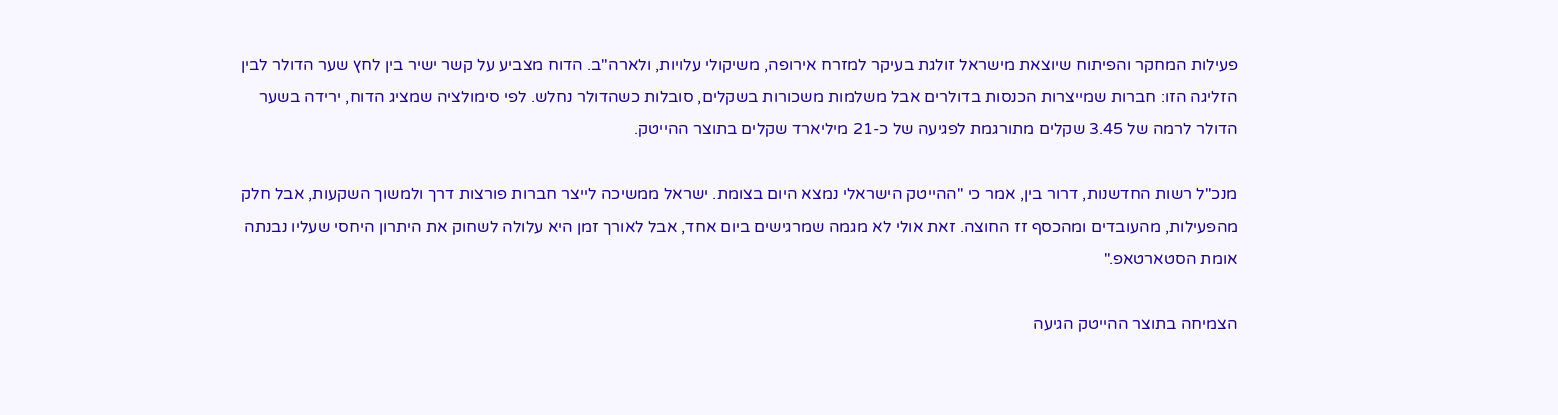פעילות המחקר והפיתוח שיוצאת מישראל זולגת בעיקר למזרח אירופה, משיקולי עלויות, ולארה"ב. הדוח מצביע על קשר ישיר בין לחץ שער הדולר לבין הזליגה הזו: חברות שמייצרות הכנסות בדולרים אבל משלמות משכורות בשקלים, סובלות כשהדולר נחלש. לפי סימולציה שמציג הדוח, ירידה בשער הדולר לרמה של 3.45 שקלים מתורגמת לפגיעה של כ-21 מיליארד שקלים בתוצר ההייטק.

מנכ"ל רשות החדשנות, דרור בין, אמר כי "ההייטק הישראלי נמצא היום בצומת. ישראל ממשיכה לייצר חברות פורצות דרך ולמשוך השקעות, אבל חלק מהפעילות, מהעובדים ומהכסף זז החוצה. זאת אולי לא מגמה שמרגישים ביום אחד, אבל לאורך זמן היא עלולה לשחוק את היתרון היחסי שעליו נבנתה אומת הסטארטאפ."

הצמיחה בתוצר ההייטק הגיעה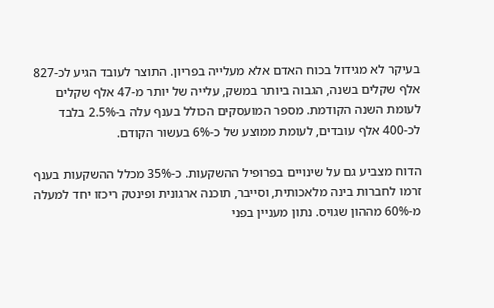בעיקר לא מגידול בכוח האדם אלא מעלייה בפריון. התוצר לעובד הגיע לכ-827 אלף שקלים בשנה, הגבוה ביותר במשק, עלייה של יותר מ-47 אלף שקלים לעומת השנה הקודמת. מספר המועסקים הכולל בענף עלה ב-2.5% בלבד לכ-400 אלף עובדים, לעומת ממוצע של כ-6% בעשור הקודם.

הדוח מצביע גם על שינויים בפרופיל ההשקעות. כ-35% מכלל ההשקעות בענף זרמו לחברות בינה מלאכותית, וסייבר, תוכנה ארגונית ופינטק ריכזו יחד למעלה מ-60% מההון שגויס. נתון מעניין בפני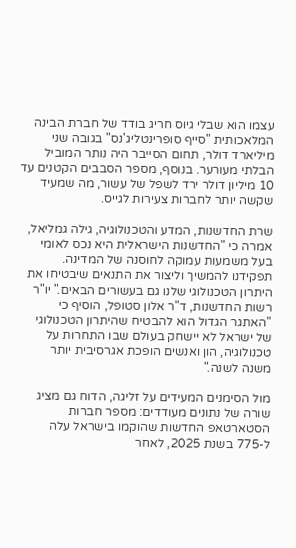עצמו הוא שבלי גיוס חריג בודד של חברת הבינה המלאכותית "סייף סופרינטליג'נס" בגובה שני מיליארד דולר, תחום הסייבר היה נותר המוביל הבלתי מעורער. בנוסף, מספר הסבבים הקטנים עד 10 מיליון דולר ירד לשפל של עשור, מה שמעיד שקשה יותר לחברות צעירות לגייס.

שרת החדשנות, המדע והטכנולוגיה, גילה גמליאל, אמרה כי "החדשנות הישראלית היא נכס לאומי בעל משמעות עמוקה לחוסנה של המדינה. תפקידנו להמשיך וליצור את התנאים שיבטיחו את היתרון הטכנולוגי שלנו גם בעשורים הבאים." יו"ר רשות החדשנות, ד"ר אלון סטופל, הוסיף כי "האתגר הגדול הוא להבטיח שהיתרון הטכנולוגי של ישראל לא יישחק בעולם שבו התחרות על טכנולוגיה, הון ואנשים הופכת אגרסיבית יותר משנה לשנה."

מול הסימנים המעידים על זליגה, הדוח גם מציג שורה של נתונים מעודדים: מספר חברות הסטארטאפ החדשות שהוקמו בישראל עלה ל-775 בשנת 2025, לאחר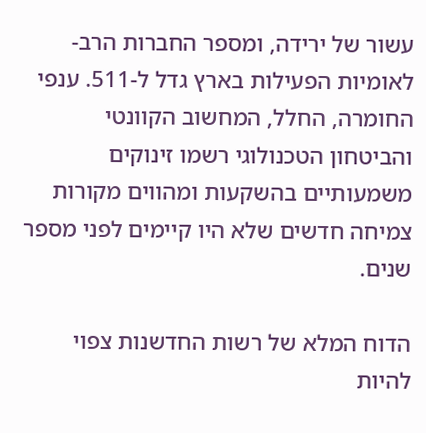עשור של ירידה, ומספר החברות הרב-לאומיות הפעילות בארץ גדל ל-511. ענפי החומרה, החלל, המחשוב הקוונטי והביטחון הטכנולוגי רשמו זינוקים משמעותיים בהשקעות ומהווים מקורות צמיחה חדשים שלא היו קיימים לפני מספר שנים.

הדוח המלא של רשות החדשנות צפוי להיות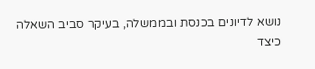נושא לדיונים בכנסת ובממשלה, בעיקר סביב השאלה כיצד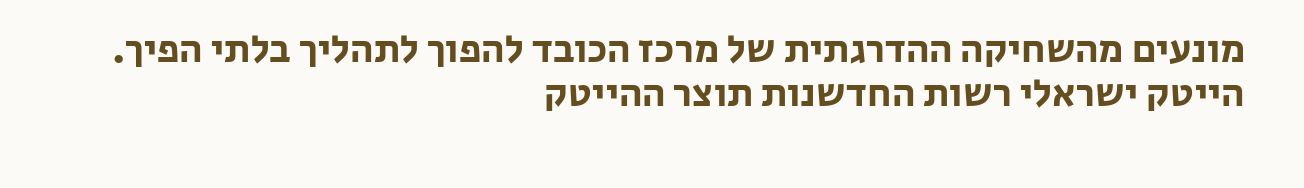מונעים מהשחיקה ההדרגתית של מרכז הכובד להפוך לתהליך בלתי הפיך.
הייטק ישראלי רשות החדשנות תוצר ההייטק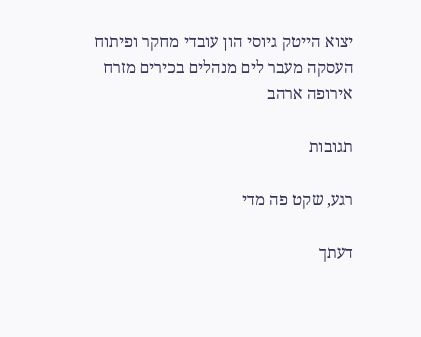יצוא הייטק גיוסי הון עובדי מחקר ופיתוח העסקה מעבר לים מנהלים בכירים מזרח אירופה ארהב

תגובות

רגע, שקט פה מדי

דעתך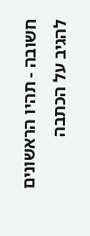חשובה - תהיו הראשונים להגיב על הכתבה